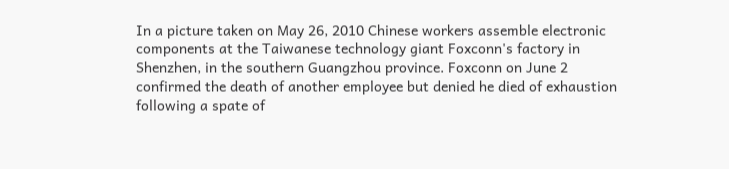In a picture taken on May 26, 2010 Chinese workers assemble electronic components at the Taiwanese technology giant Foxconn's factory in Shenzhen, in the southern Guangzhou province. Foxconn on June 2 confirmed the death of another employee but denied he died of exhaustion following a spate of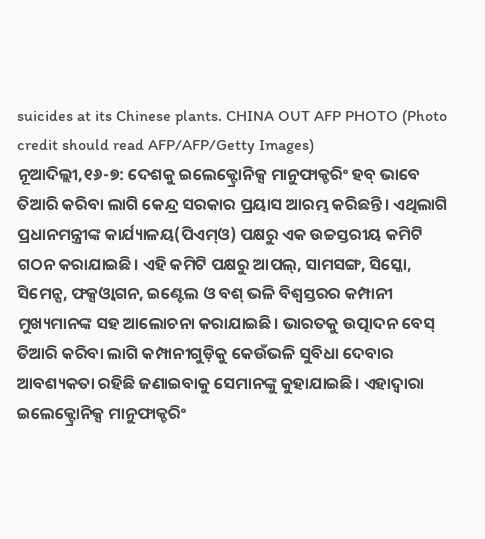suicides at its Chinese plants. CHINA OUT AFP PHOTO (Photo credit should read AFP/AFP/Getty Images)
ନୂଆଦିଲ୍ଲୀ,୧୬-୭: ଦେଶକୁ ଇଲେକ୍ଟ୍ରୋନିକ୍ସ ମାନୁଫାକ୍ଚରିଂ ହବ୍ ଭାବେ ତିଆରି କରିବା ଲାଗି କେନ୍ଦ୍ର ସରକାର ପ୍ରୟାସ ଆରମ୍ଭ କରିଛନ୍ତି। ଏଥିଲାଗି ପ୍ରଧାନମନ୍ତ୍ରୀଙ୍କ କାର୍ଯ୍ୟାଳୟ(ପିଏମ୍ଓ) ପକ୍ଷରୁ ଏକ ଉଚ୍ଚସ୍ତରୀୟ କମିଟି ଗଠନ କରାଯାଇଛି। ଏହି କମିଟି ପକ୍ଷରୁ ଆପଲ୍, ସାମସଙ୍ଗ, ସିସ୍କୋ, ସିମେନ୍ସ, ଫକ୍ସଓ୍ବାଗନ, ଇଣ୍ଟେଲ ଓ ବଶ୍ ଭଳି ବିଶ୍ୱସ୍ତରର କମ୍ପାନୀ ମୁଖ୍ୟମାନଙ୍କ ସହ ଆଲୋଚନା କରାଯାଇଛି। ଭାରତକୁ ଉତ୍ପାଦନ ବେସ୍ ତିଆରି କରିବା ଲାଗି କମ୍ପାନୀଗୁଡ଼ିକୁ କେଉଁଭଳି ସୁବିଧା ଦେବାର ଆବଶ୍ୟକତା ରହିଛି ଜଣାଇବାକୁ ସେମାନଙ୍କୁ କୁହାଯାଇଛି। ଏହାଦ୍ୱାରା ଇଲେକ୍ଟ୍ରୋନିକ୍ସ ମାନୁଫାକ୍ଚରିଂ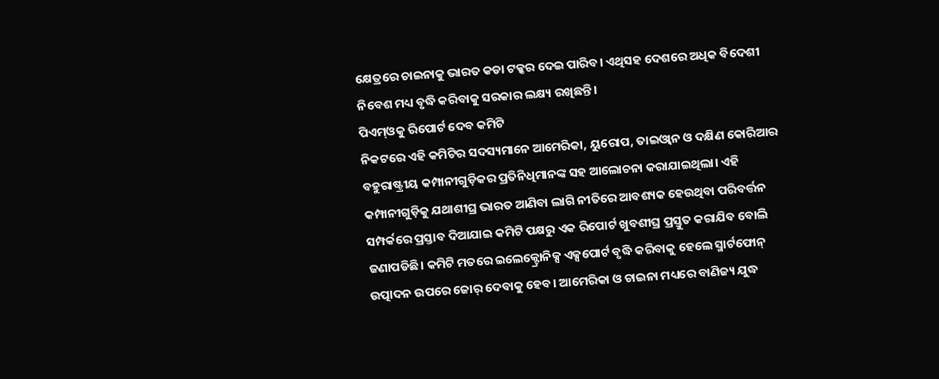କ୍ଷେତ୍ରରେ ଚାଇନାକୁ ଭାରତ କଡା ଟକ୍କର ଦେଇ ପାରିବ। ଏଥିସହ ଦେଶରେ ଅଧିକ ବିଦେଶୀ ନିବେଶ ମଧ୍ୟ ବୃଦ୍ଧି କରିବାକୁ ସରକାର ଲକ୍ଷ୍ୟ ରଖିଛନ୍ତି।
ପିଏମ୍ଓକୁ ରିପୋର୍ଟ ଦେବ କମିଟି
ନିକଟରେ ଏହି କମିଟିର ସଦସ୍ୟମାନେ ଆମେରିକା, ୟୁରୋପ, ତାଇଓ୍ବାନ ଓ ଦକ୍ଷିଣ କୋରିଆର ବହୁରାଷ୍ଟ୍ରୀୟ କମ୍ପାନୀଗୁଡ଼ିକର ପ୍ରତିନିଧିମାନଙ୍କ ସହ ଆଲୋଚନା କରାଯାଇଥିଲା। ଏହି କମ୍ପାନୀଗୁଡ଼ିକୁ ଯଥାଶୀଘ୍ର ଭାରତ ଆଣିବା ଲାଗି ନୀତିରେ ଆବଶ୍ୟକ ହେଉଥିବା ପରିବର୍ତ୍ତନ ସମ୍ପର୍କରେ ପ୍ରସ୍ତାବ ଦିଆଯାଇ କମିଟି ପକ୍ଷରୁ ଏକ ରିପୋର୍ଟ ଖୁବଶୀଘ୍ର ପ୍ରସ୍ତୁତ କରାଯିବ ବୋଲି ଜଣାପଡିଛି। କମିଟି ମତରେ ଇଲେକ୍ଟ୍ରୋନିକ୍ସ ଏକ୍ସପୋର୍ଟ ବୃଦ୍ଧି କରିବାକୁ ହେଲେ ସ୍ମାର୍ଟଫୋନ୍ ଉତ୍ପାଦନ ଉପରେ ଜୋର୍ ଦେବାକୁ ହେବ। ଆମେରିକା ଓ ଚାଇନା ମଧ୍ୟରେ ବାଣିଜ୍ୟ ଯୁଦ୍ଧ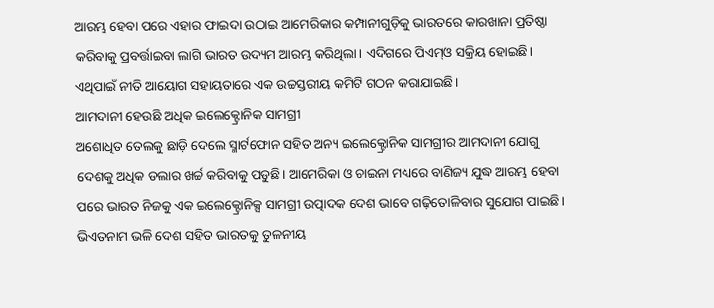ଆରମ୍ଭ ହେବା ପରେ ଏହାର ଫାଇଦା ଉଠାଇ ଆମେରିକାର କମ୍ପାନୀଗୁଡ଼ିକୁ ଭାରତରେ କାରଖାନା ପ୍ରତିଷ୍ଠା କରିବାକୁ ପ୍ରବର୍ତ୍ତାଇବା ଲାଗି ଭାରତ ଉଦ୍ୟମ ଆରମ୍ଭ କରିଥିଲା। ଏଦିଗରେ ପିଏମ୍ଓ ସକ୍ରିୟ ହୋଇଛି। ଏଥିପାଇଁ ନୀତି ଆୟୋଗ ସହାୟତାରେ ଏକ ଉଚ୍ଚସ୍ତରୀୟ କମିଟି ଗଠନ କରାଯାଇଛି।
ଆମଦାନୀ ହେଉଛି ଅଧିକ ଇଲେକ୍ଟ୍ରୋନିକ ସାମଗ୍ରୀ
ଅଶୋଧିତ ତେଲକୁ ଛାଡ଼ି ଦେଲେ ସ୍ମାର୍ଟଫୋନ ସହିତ ଅନ୍ୟ ଇଲେକ୍ଟ୍ରୋନିକ ସାମଗ୍ରୀର ଆମଦାନୀ ଯୋଗୁ ଦେଶକୁ ଅଧିକ ଡଲାର ଖର୍ଚ୍ଚ କରିବାକୁ ପଡୁଛି। ଆମେରିକା ଓ ଚାଇନା ମଧ୍ୟରେ ବାଣିଜ୍ୟ ଯୁଦ୍ଧ ଆରମ୍ଭ ହେବା ପରେ ଭାରତ ନିଜକୁ ଏକ ଇଲେକ୍ଟ୍ରୋନିକ୍ସ ସାମଗ୍ରୀ ଉତ୍ପାଦକ ଦେଶ ଭାବେ ଗଢ଼ିତୋଳିବାର ସୁଯୋଗ ପାଇଛି। ଭିଏତନାମ ଭଳି ଦେଶ ସହିତ ଭାରତକୁ ତୁଳନୀୟ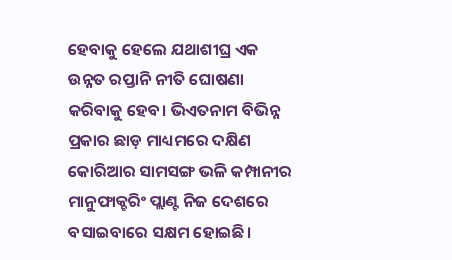ହେବାକୁ ହେଲେ ଯଥାଶୀଘ୍ର ଏକ ଉନ୍ନତ ରପ୍ତାନି ନୀତି ଘୋଷଣା କରିବାକୁ ହେବ। ଭିଏତନାମ ବିଭିନ୍ନ ପ୍ରକାର ଛାଡ଼ ମାଧ୍ୟମରେ ଦକ୍ଷିଣ କୋରିଆର ସାମସଙ୍ଗ ଭଳି କମ୍ପାନୀର ମାନୁଫାକ୍ଚରିଂ ପ୍ଲାଣ୍ଟ ନିଜ ଦେଶରେ ବସାଇବାରେ ସକ୍ଷମ ହୋଇଛି।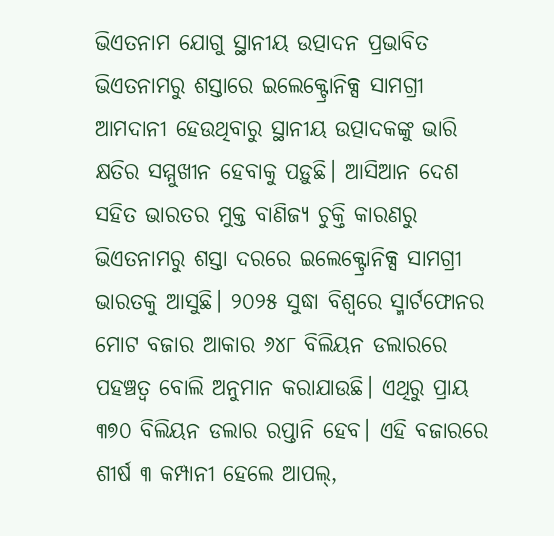ଭିଏତନାମ ଯୋଗୁ ସ୍ଥାନୀୟ ଉତ୍ପାଦନ ପ୍ରଭାବିତ
ଭିଏତନାମରୁ ଶସ୍ତାରେ ଇଲେକ୍ଟ୍ରୋନିକ୍ସ ସାମଗ୍ରୀ ଆମଦାନୀ ହେଉଥିବାରୁ ସ୍ଥାନୀୟ ଉତ୍ପାଦକଙ୍କୁ ଭାରି କ୍ଷତିର ସମ୍ମୁଖୀନ ହେବାକୁ ପଡ଼ୁଛି। ଆସିଆନ ଦେଶ ସହିତ ଭାରତର ମୁକ୍ତ ବାଣିଜ୍ୟ ଚୁକ୍ତି କାରଣରୁ ଭିଏତନାମରୁ ଶସ୍ତା ଦରରେ ଇଲେକ୍ଟ୍ରୋନିକ୍ସ ସାମଗ୍ରୀ ଭାରତକୁ ଆସୁଛି। ୨୦୨୫ ସୁଦ୍ଧା ବିଶ୍ୱରେ ସ୍ମାର୍ଟଫୋନର ମୋଟ ବଜାର ଆକାର ୬୪୮ ବିଲିୟନ ଡଲାରରେ ପହଞ୍ଚତ୍ବ ବୋଲି ଅନୁମାନ କରାଯାଉଛି। ଏଥିରୁ ପ୍ରାୟ ୩୭୦ ବିଲିୟନ ଡଲାର ରପ୍ତାନି ହେବ। ଏହି ବଜାରରେ ଶୀର୍ଷ ୩ କମ୍ପାନୀ ହେଲେ ଆପଲ୍,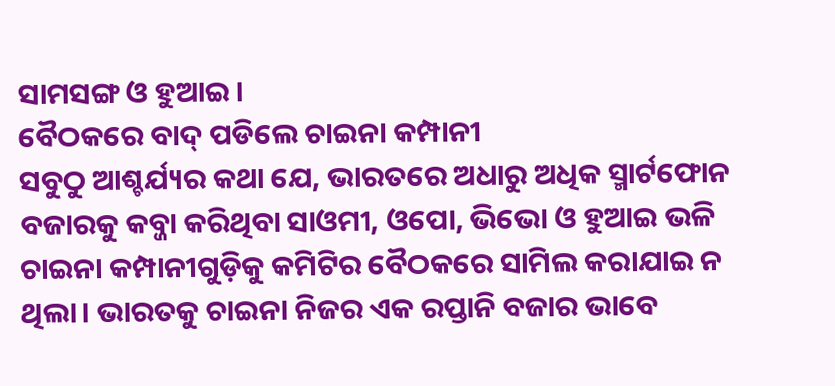ସାମସଙ୍ଗ ଓ ହୁଆଇ।
ବୈଠକରେ ବାଦ୍ ପଡିଲେ ଚାଇନା କମ୍ପାନୀ
ସବୁଠୁ ଆଶ୍ଚର୍ଯ୍ୟର କଥା ଯେ, ଭାରତରେ ଅଧାରୁ ଅଧିକ ସ୍ମାର୍ଟଫୋନ ବଜାରକୁ କବ୍ଜା କରିଥିବା ସାଓମୀ, ଓପୋ, ଭିଭୋ ଓ ହୁଆଇ ଭଳି ଚାଇନା କମ୍ପାନୀଗୁଡ଼ିକୁ କମିଟିର ବୈଠକରେ ସାମିଲ କରାଯାଇ ନ ଥିଲା। ଭାରତକୁ ଚାଇନା ନିଜର ଏକ ରପ୍ତାନି ବଜାର ଭାବେ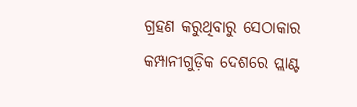ଗ୍ରହଣ କରୁଥିବାରୁ ସେଠାକାର କମ୍ପାନୀଗୁଡ଼ିକ ଦେଶରେ ପ୍ଲାଣ୍ଟ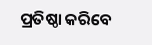ପ୍ରତିଷ୍ଠା କରିବେ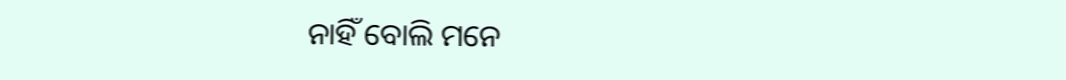ନାହିଁ ବୋଲି ମନେ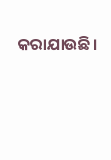କରାଯାଉଛି।